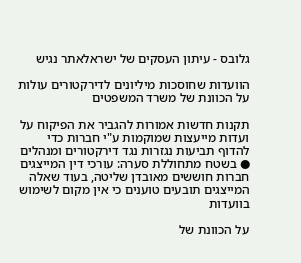גלובס - עיתון העסקים של ישראלאתר נגיש

הוועדות שחוסכות מיליונים לדירקטורים עולות על הכוונת של משרד המשפטים

תקנות חדשות אמורות להגביר את הפיקוח על ועדות מייעצות שמוקמות ע"י חברות כדי להדוף תביעות נגזרות נגד דירקטורים ומנהלים ● בשטח מתחוללת סערה: עורכי דין המייצגים חברות חוששים מאובדן שליטה, בעוד שאלה המייצגים תובעים טוענים כי אין מקום לשימוש בוועדות

על הכוונת של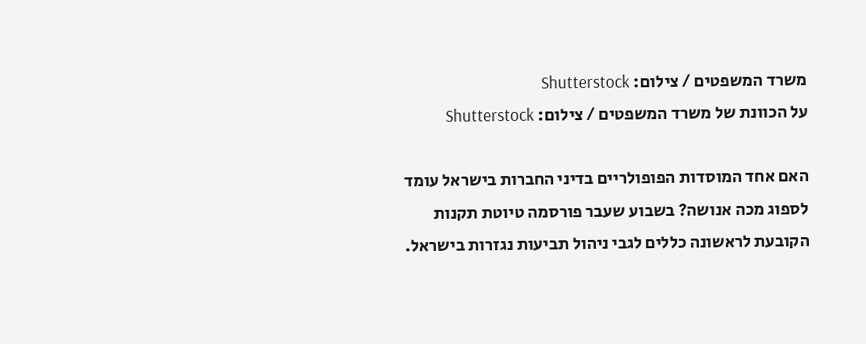משרד המשפטים / צילום: Shutterstock
על הכוונת של משרד המשפטים / צילום: Shutterstock

האם אחד המוסדות הפופולריים בדיני החברות בישראל עומד לספוג מכה אנושה? בשבוע שעבר פורסמה טיוטת תקנות הקובעת לראשונה כללים לגבי ניהול תביעות נגזרות בישראל.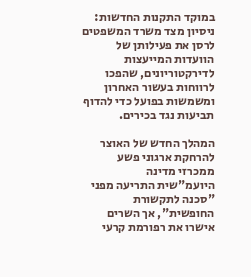במוקד התקנות החדשות: ניסיון מצד משרד המשפטים לרסן את פעילותן של הוועדות המייעצות לדירקטוריונים, שהפכו לרווחות בעשור האחרון ומשמשות בפועל כדי להדוף תביעות נגד בכירים.

המהלך החדש של האוצר להרחקת ארגוני פשע ממכרזי מדינה
היועמ"שית התריעה מפני "סכנה לתקשורת החופשית", אך השרים אישרו את רפורמת קרעי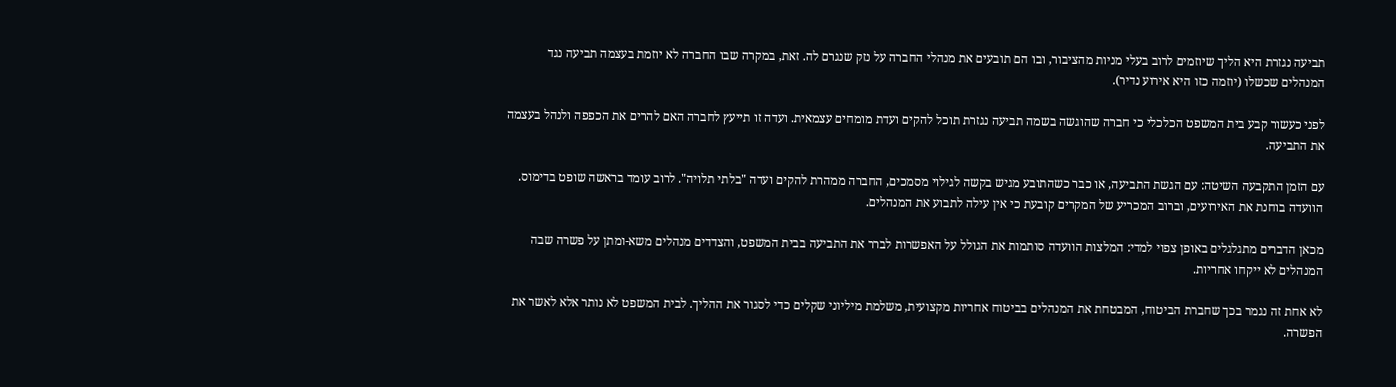תביעה נגזרת היא הליך שיוזמים לרוב בעלי מניות מהציבור, ובו הם תובעים את מנהלי החברה על נזק שנגרם לה. זאת, במקרה שבו החברה לא יוזמת בעצמה תביעה נגד המנהלים שכשלו (יוזמה כזו היא אירוע נדיר).

לפני כעשור קבע בית המשפט הכלכלי כי חברה שהוגשה בשמה תביעה נגזרת תוכל להקים ועדת מומחים עצמאית. ועדה זו תייעץ לחברה האם להרים את הכפפה ולנהל בעצמה את התביעה.

עם הזמן התקבעה השיטה: עם הגשת התביעה, או כבר כשהתובע מגיש בקשה לגילוי מסמכים, החברה ממהרת להקים ועדה "בלתי תלויה". לרוב עומד בראשה שופט בדימוס. הוועדה בוחנת את האירועים, וברוב המכריע של המקרים קובעת כי אין עילה לתבוע את המנהלים.

מכאן הדברים מתגלגלים באופן צפוי למדי: המלצות הוועדה סותמות את הגולל על האפשרות לברר את התביעה בבית המשפט, והצדדים מנהלים משא-ומתן על פשרה שבה המנהלים לא ייקחו אחריות.

לא אחת זה נגמר בכך שחברת הביטוח, המבטחת את המנהלים בביטוח אחריות מקצועית, משלמת מיליוני שקלים כדי לסגור את ההליך. לבית המשפט לא נותר אלא לאשר את הפשרה.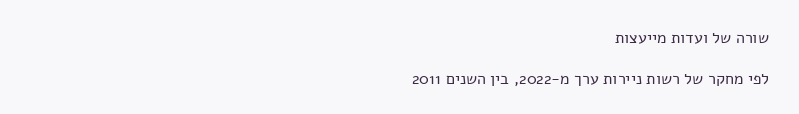שורה של ועדות מייעצות

לפי מחקר של רשות ניירות ערך מ-2022, בין השנים 2011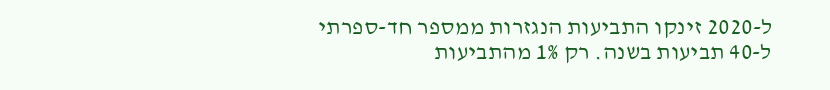ל-2020 זינקו התביעות הנגזרות ממספר חד-ספרתי ל-40 תביעות בשנה. רק 1% מהתביעות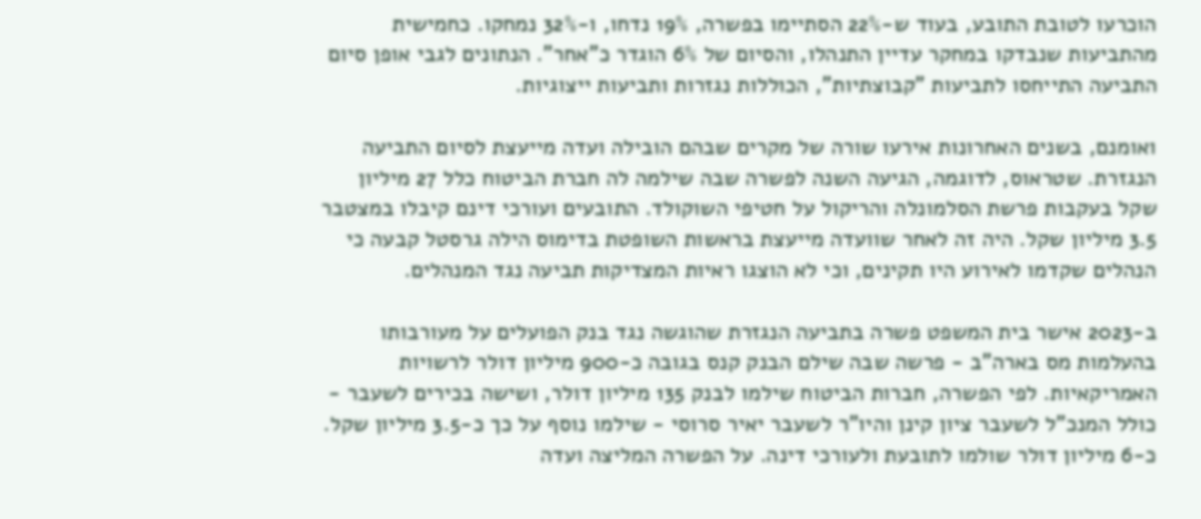הוכרעו לטובת התובע, בעוד ש-22% הסתיימו בפשרה, 19% נדחו, ו-32% נמחקו. כחמישית מהתביעות שנבדקו במחקר עדיין התנהלו, והסיום של 6% הוגדר כ"אחר". הנתונים לגבי אופן סיום התביעה התייחסו לתביעות "קבוצתיות", הכוללות נגזרות ותביעות ייצוגיות.

ואומנם, בשנים האחרונות אירעו שורה של מקרים שבהם הובילה ועדה מייעצת לסיום התביעה הנגזרת. שטראוס, לדוגמה, הגיעה השנה לפשרה שבה שילמה לה חברת הביטוח כלל 27 מיליון שקל בעקבות פרשת הסלמונלה והריקול על חטיפי השוקולד. התובעים ועורכי דינם קיבלו במצטבר 3.5 מיליון שקל. היה זה לאחר שוועדה מייעצת בראשות השופטת בדימוס הילה גרסטל קבעה כי הנהלים שקדמו לאירוע היו תקינים, וכי לא הוצגו ראיות המצדיקות תביעה נגד המנהלים.

ב-2023 אישר בית המשפט פשרה בתביעה הנגזרת שהוגשה נגד בנק הפועלים על מעורבותו בהעלמות מס בארה"ב - פרשה שבה שילם הבנק קנס בגובה כ-900 מיליון דולר לרשויות האמריקאיות. לפי הפשרה, חברות הביטוח שילמו לבנק 135 מיליון דולר, ושישה בכירים לשעבר - כולל המנכ"ל לשעבר ציון קינן והיו"ר לשעבר יאיר סרוסי - שילמו נוסף על כך כ-3.5 מיליון שקל. כ-6 מיליון דולר שולמו לתובעת ולעורכי דינה. על הפשרה המליצה ועדה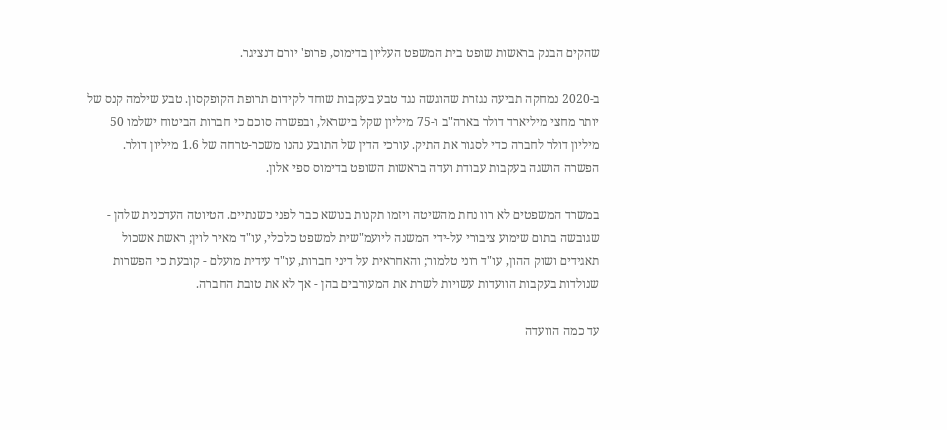שהקים הבנק בראשות שופט בית המשפט העליון בדימוס, פרופ' יורם דנציגר.

ב-2020 נמחקה תביעה נגזרת שהוגשה נגד טבע בעקבות שוחד לקידום תרופת הקופקסון. טבע שילמה קנס של יותר מחצי מיליארד דולר בארה"ב ו-75 מיליון שקל בישראל, ובפשרה סוכם כי חברות הביטוח ישלמו 50 מיליון דולר לחברה כדי לסגור את התיק. עורכי הדין של התובע נהנו משכר-טרחה של 1.6 מיליון דולר. הפשרה הושגה בעקבות עבודת ועדה בראשות השופט בדימוס ספי אלון.

במשרד המשפטים לא רוו נחת מהשיטה ויזמו תקנות בנושא כבר לפני כשנתיים. הטיוטה העדכנית שלהן - שגובשה בתום שימוע ציבורי על-ידי המשנה ליועמ"שית למשפט כלכלי, עו"ד מאיר לוין; ראשת אשכול תאגידים ושוק ההון, עו"ד רוני טלמור; והאחראית על דיני חברות, עו"ד עידית מועלם - קובעת כי הפשרות שנולדות בעקבות הוועדות עשויות לשרת את המעורבים בהן - אך לא את טובת החברה.

עד כמה הוועדה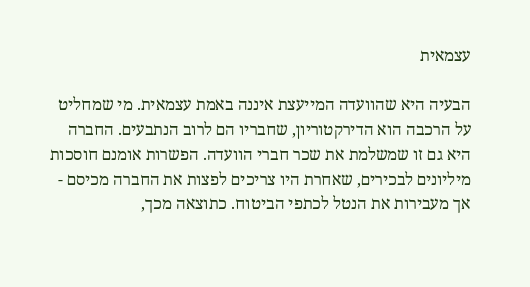עצמאית

הבעיה היא שהוועדה המייעצת איננה באמת עצמאית. מי שמחליט על הרכבה הוא הדירקטוריון, שחבריו הם לרוב הנתבעים. החברה היא גם זו שמשלמת את שכר חברי הוועדה. הפשרות אומנם חוסכות מיליונים לבכירים, שאחרת היו צריכים לפצות את החברה מכיסם - אך מעבירות את הנטל לכתפי הביטוח. כתוצאה מכך,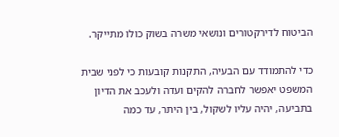הביטוח לדירקטורים ונושאי משרה בשוק כולו מתייקר.

כדי להתמודד עם הבעיה, התקנות קובעות כי לפני שבית המשפט יאפשר לחברה להקים ועדה ולעכב את הדיון בתביעה, יהיה עליו לשקול, בין היתר, עד כמה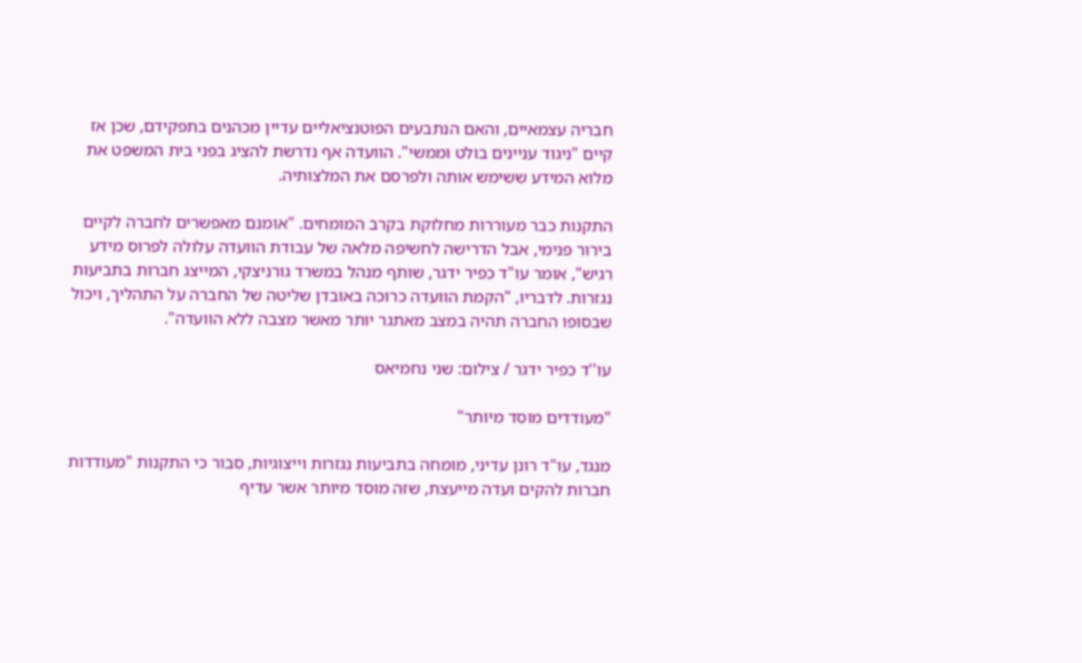חבריה עצמאיים, והאם הנתבעים הפוטנציאליים עדיין מכהנים בתפקידם, שכן אז קיים "ניגוד עניינים בולט וממשי". הוועדה אף נדרשת להציג בפני בית המשפט את מלוא המידע ששימש אותה ולפרסם את המלצותיה.

התקנות כבר מעוררות מחלוקת בקרב המומחים. "אומנם מאפשרים לחברה לקיים בירור פנימי, אבל הדרישה לחשיפה מלאה של עבודת הוועדה עלולה לפרוס מידע רגיש", אומר עו"ד כפיר ידגר, שותף מנהל במשרד גורניצקי, המייצג חברות בתביעות נגזרות. לדבריו, "הקמת הוועדה כרוכה באובדן שליטה של החברה על התהליך, ויכול שבסופו החברה תהיה במצב מאתגר יותר מאשר מצבה ללא הוועדה".

עו''ד כפיר ידגר / צילום: שני נחמיאס

"מעודדים מוסד מיותר"

מנגד, עו"ד רונן עדיני, מומחה בתביעות נגזרות וייצוגיות, סבור כי התקנות "מעודדות חברות להקים ועדה מייעצת, שזה מוסד מיותר אשר עדיף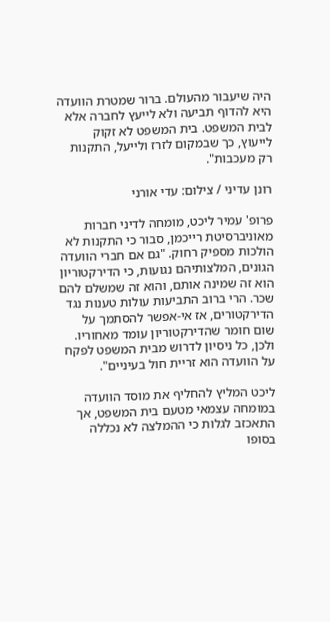היה שיעבור מהעולם. ברור שמטרת הוועדה היא להדוף תביעה ולא לייעץ לחברה אלא לבית המשפט. בית המשפט לא זקוק לייעוץ, כך שבמקום לזרז ולייעל, התקנות רק מעכבות".

רונן עדיני / צילום: עדי אורני

פרופ' עמיר ליכט, מומחה לדיני חברות מאוניברסיטת רייכמן, סבור כי התקנות לא הולכות מספיק רחוק. "גם אם חברי הוועדה הגונים, המלצותיהם נגועות, כי הדירקטוריון הוא זה שמינה אותם, והוא זה שמשלם להם שכר. הרי ברוב התביעות עולות טענות נגד הדירקטורים, אז אי-אפשר להסתמך על שום חומר שהדירקטוריון עומד מאחוריו. ולכן, כל ניסיון לדרוש מבית המשפט לפקח על הוועדה הוא זריית חול בעיניים".

ליכט המליץ להחליף את מוסד הוועדה במומחה עצמאי מטעם בית המשפט, אך התאכזב לגלות כי ההמלצה לא נכללה בסופו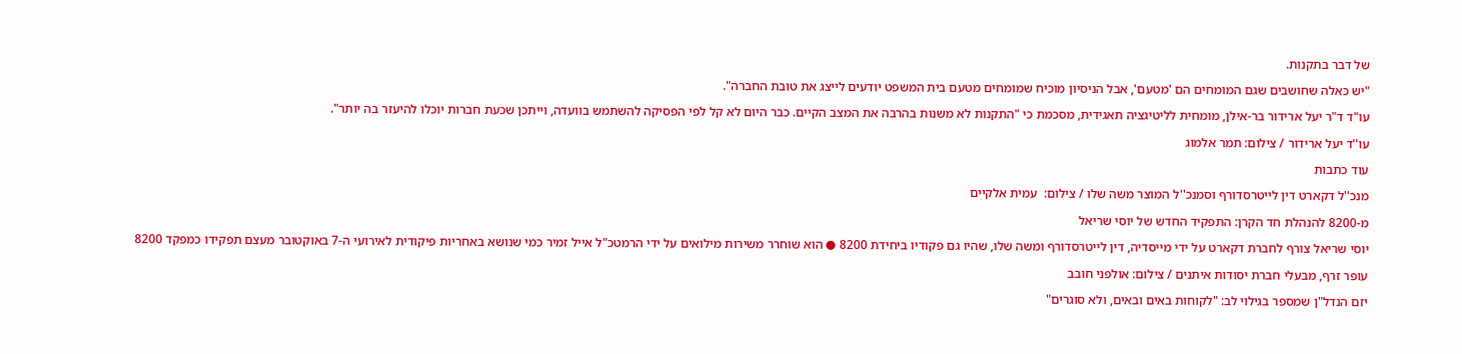של דבר בתקנות.

"יש כאלה שחושבים שגם המומחים הם 'מטעם', אבל הניסיון מוכיח שמומחים מטעם בית המשפט יודעים לייצג את טובת החברה".

עו"ד ד"ר יעל ארידור בר-אילן, מומחית לליטיגציה תאגידית, מסכמת כי "התקנות לא משנות בהרבה את המצב הקיים. כבר היום לא קל לפי הפסיקה להשתמש בוועדה, וייתכן שכעת חברות יוכלו להיעזר בה יותר".

עו''ד יעל ארידור / צילום: תמר אלמוג

עוד כתבות

מנכ''ל דקארט דין לייטרסדורף וסמנכ''ל המוצר משה שלו / צילום:  עמית אלקיים

מ-8200 להנהלת חד הקרן: התפקיד החדש של יוסי שריאל

יוסי שריאל צורף לחברת דקארט על ידי מייסדיה, דין לייטרסדורף ומשה שלו, שהיו גם פקודיו ביחידת 8200 ● הוא שוחרר משירות מילואים על ידי הרמטכ"ל אייל זמיר כמי שנושא באחריות פיקודית לאירועי ה-7 באוקטובר מעצם תפקידו כמפקד 8200

עופר זרף, מבעלי חברת יסודות איתנים / צילום: אולפני חובב

יזם הנדל"ן שמספר בגילוי לב: "לקוחות באים ובאים, ולא סוגרים"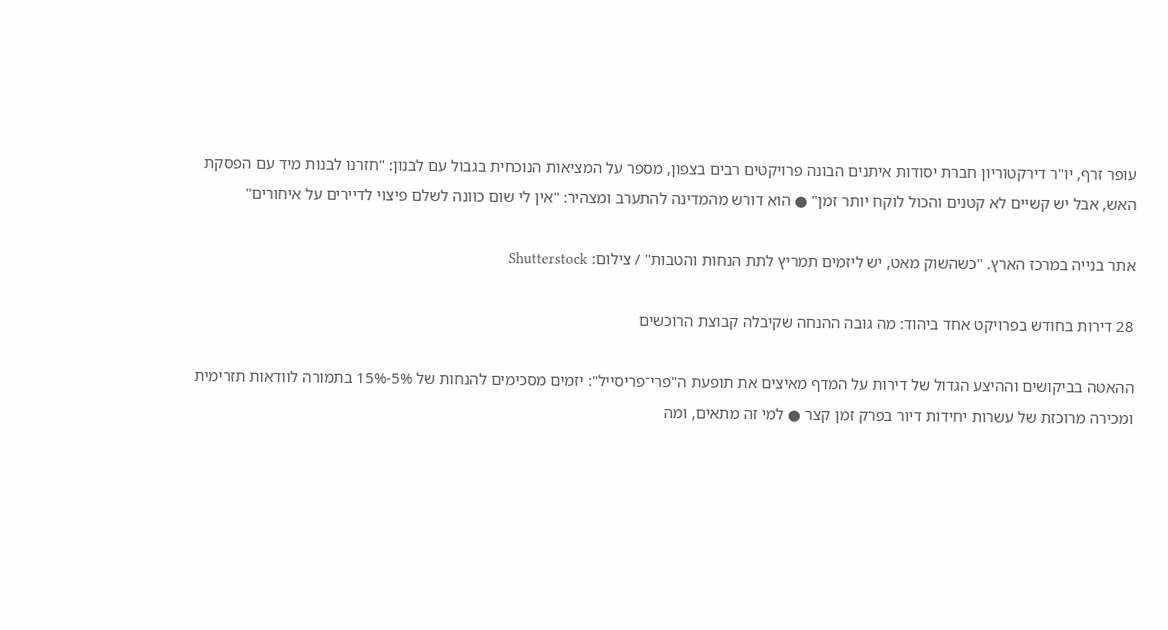עופר זרף, יו"ר דירקטוריון חברת יסודות איתנים הבונה פרויקטים רבים בצפון, מספר על המציאות הנוכחית בגבול עם לבנון: "חזרנו לבנות מיד עם הפסקת האש, אבל יש קשיים לא קטנים והכול לוקח יותר זמן" ● הוא דורש מהמדינה להתערב ומצהיר: "אין לי שום כוונה לשלם פיצוי לדיירים על איחורים"

אתר בנייה במרכז הארץ. ''כשהשוק מאט, יש ליזמים תמריץ לתת הנחות והטבות'' / צילום: Shutterstock

28 דירות בחודש בפרויקט אחד ביהוד: מה גובה ההנחה שקיבלה קבוצת הרוכשים

ההאטה בביקושים וההיצע הגדול של דירות על המדף מאיצים את תופעת ה"פרי־פריסייל": יזמים מסכימים להנחות של 5%-15% בתמורה לוודאות תזרימית ומכירה מרוכזת של עשרות יחידות דיור בפרק זמן קצר ● למי זה מתאים, ומה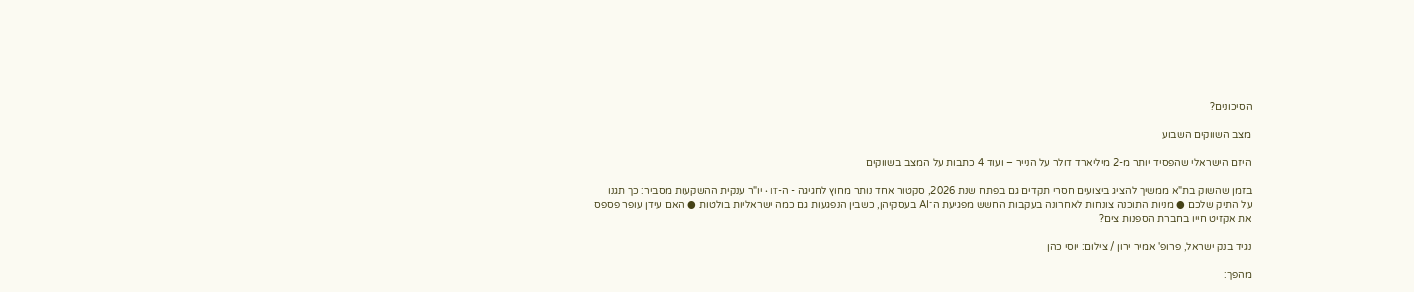הסיכונים?

מצב השווקים השבוע

היזם הישראלי שהפסיד יותר מ-2 מיליארד דולר על הנייר – ועוד 4 כתבות על המצב בשווקים

בזמן שהשוק בת"א ממשיך להציג ביצועים חסרי תקדים גם בפתח שנת 2026, סקטור אחד נותר מחוץ לחגיגה - ה-IT • יו"ר ענקית ההשקעות מסביר: כך תגנו על התיק שלכם ● מניות התוכנה צונחות לאחרונה בעקבות החשש מפגיעת ה־AI בעסקיהן, כשבין הנפגעות גם כמה ישראליות בולטות ● האם עידן עופר פספס את אקזיט חייו בחברת הספנות צים?

נגיד בנק ישראל, פרופ' אמיר ירון / צילום: יוסי כהן

מהפך: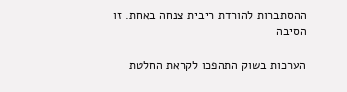ההסתברות להורדת ריבית צנחה באחת. זו הסיבה

הערכות בשוק התהפכו לקראת החלטת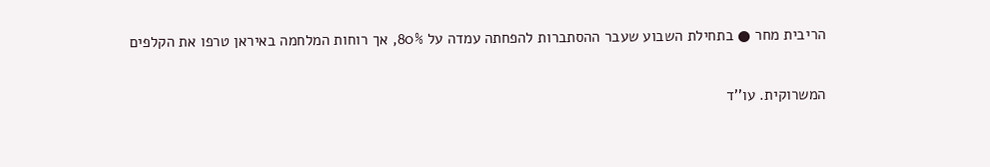הריבית מחר ● בתחילת השבוע שעבר ההסתברות להפחתה עמדה על 80%, אך רוחות המלחמה באיראן טרפו את הקלפים

המשרוקית. עו''ד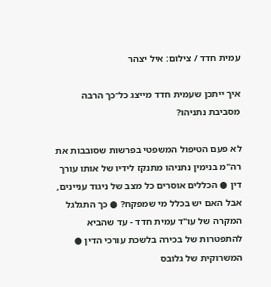עמית חדד / צילום: איל יצהר

איך ייתכן שעמית חדד מייצג כל־כך הרבה מסביבת נתניהו?

לא פעם הטיפול המשפטי בפרשות שסובבות את רה"מ בנימין נתניהו מתנקז לידיו של אותו עורך דין ● הכללים אוסרים כל מצב של ניגוד עניינים, אבל האם יש בכלל מי שמפקח? ● כך התגלגל המקרה של עו"ד עמית חדד - עד שהביא להתפטרות של בכירה בלשכת עורכי הדין ● המשרוקית של גלובס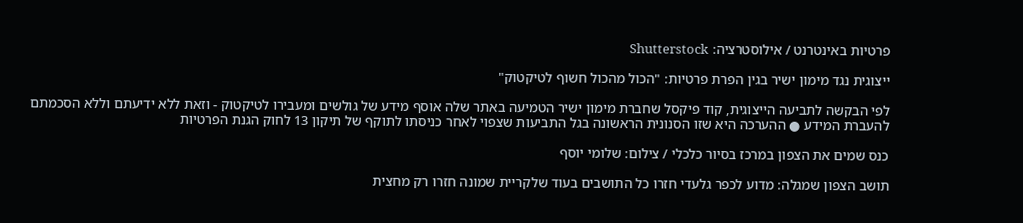פרטיות באינטרנט / אילוסטרציה: Shutterstock

ייצוגית נגד מימון ישיר בגין הפרת פרטיות: "הכול מהכול חשוף לטיקטוק"

לפי הבקשה לתביעה הייצוגית, קוד פיקסל שחברת מימון ישיר הטמיעה באתר שלה אוסף מידע של גולשים ומעבירו לטיקטוק - וזאת ללא ידיעתם וללא הסכמתם להעברת המידע ● ההערכה היא שזו הסנונית הראשונה בגל התביעות שצפוי לאחר כניסתו לתוקף של תיקון 13 לחוק הגנת הפרטיות

כנס שמים את הצפון במרכז בסיור כלכלי / צילום: שלומי יוסף

תושב הצפון שמגלה: מדוע לכפר גלעדי חזרו כל התושבים בעוד שלקריית שמונה חזרו רק מחצית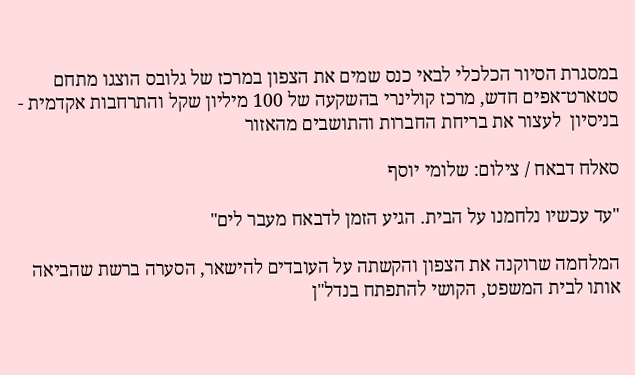במסגרת הסיור הכלכלי לבאי כנס שמים את הצפון במרכז של גלובס הוצגו מתחם סטארט־אפים חדש, מרכז קולינרי בהשקעה של 100 מיליון שקל והתרחבות אקדמית - בניסיון  לעצור את בריחת החברות והתושבים מהאזור

סאלח דבאח / צילום: שלומי יוסף

"עד עכשיו נלחמנו על הבית. הגיע הזמן לדבאח מעבר לים"

המלחמה שרוקנה את הצפון והקשתה על העובדים להישאר, הסערה ברשת שהביאה אותו לבית המשפט, הקושי להתפתח בנדל"ן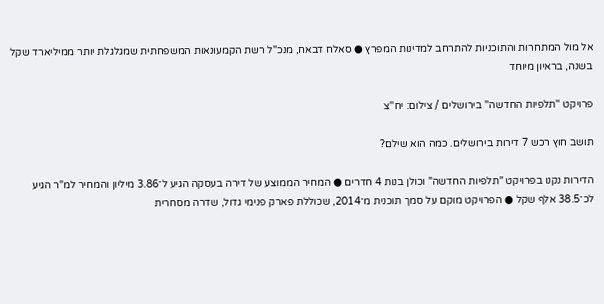אל מול המתחרות והתוכניות להתרחב למדינות המפרץ ● סאלח דבאח, מנכ"ל רשת הקמעונאות המשפחתית שמגלגלת יותר ממיליארד שקל בשנה, בראיון מיוחד

פרויקט ''תלפיות החדשה'' בירושלים / צילום: יח''צ

תושב חוץ רכש 7 דירות בירושלים. כמה הוא שילם?

הדירות נקנו בפרויקט "תלפיות החדשה" וכולן בנות 4 חדרים ● המחיר הממוצע של דירה בעסקה הגיע ל־3.86 מיליון והמחיר למ"ר הגיע לכ־38.5 אלף שקל ● הפרויקט מוקם על סמך תוכנית מ־2014, שכוללת פארק פנימי גדול, שדרה מסחרית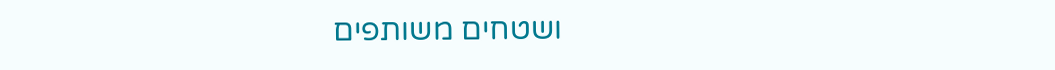ושטחים משותפים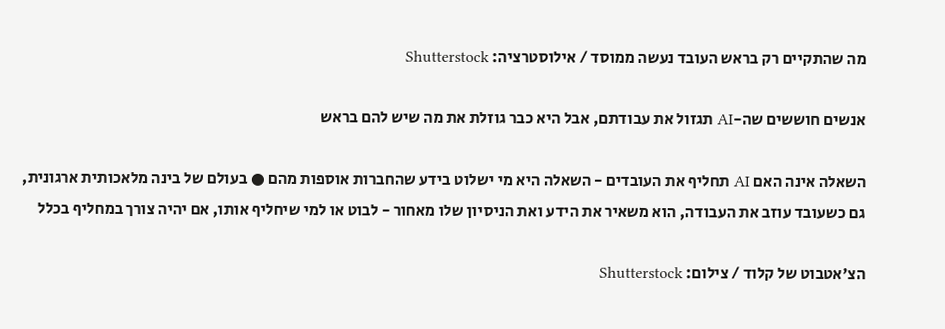מה שהתקיים רק בראש העובד נעשה ממוסד / אילוסטרציה: Shutterstock

אנשים חוששים שה-AI תגזול את עבודתם, אבל היא כבר גוזלת את מה שיש להם בראש

השאלה אינה האם AI תחליף את העובדים - השאלה היא מי ישלוט בידע שהחברות אוספות מהם ● בעולם של בינה מלאכותית ארגונית, גם כשעובד עוזב את העבודה, הוא משאיר את הידע ואת הניסיון שלו מאחור - לבוט או למי שיחליף אותו, אם יהיה צורך במחליף בכלל

הצ'אטבוט של קלוד / צילום: Shutterstock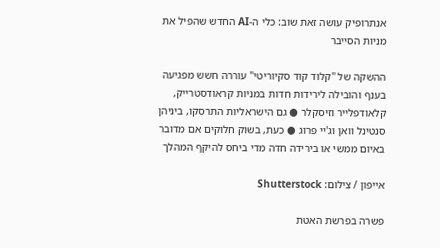אנתרופיק עושה זאת שוב: כלי ה-AI החדש שהפיל את מניות הסייבר

ההשקה של "קלוד קוד סקיוריטי" עוררה חשש מפגיעה בענף והובילה לירידות חדות במניות קראודסטרייק, קלאודפלייר וזיסקלר ● גם הישראליות התרסקו, ביניהן סנטינל וואן וג'יי פרוג ● כעת, בשוק חלוקים אם מדובר באיום ממשי או בירידה חדה מדי ביחס להיקף המהלך

אייפון / צילום: Shutterstock

פשרה בפרשת האטת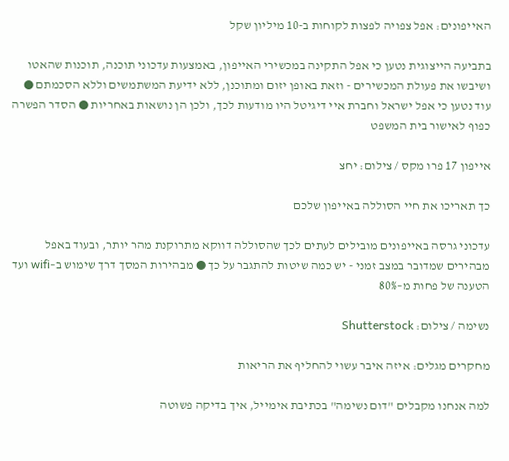האייפונים: אפל צפויה לפצות לקוחות ב-10 מיליון שקל

בתביעה הייצוגית נטען כי אפל התקינה במכשירי האייפון, באמצעות עדכוני תוכנה, תוכנות שהאטו ושיבשו את פעולת המכשירים - וזאת באופן יזום ומתוכנן, ללא ידיעת המשתמשים וללא הסכמתם ● עוד נטען כי אפל ישראל וחברת איי דיגיטל היו מודעות לכך, ולכן הן נושאות באחריות ● הסדר הפשרה כפוף לאישור בית המשפט

אייפון 17 פרו מקס / צילום: יחצ

כך תאריכו את חיי הסוללה באייפון שלכם

עדכוני גרסה באייפונים מובילים לעתים לכך שהסוללה דווקא מתרוקנת מהר יותר, ובעוד באפל מבהירים שמדובר במצב זמני - יש כמה שיטות להתגבר על כך ● מבהירות המסך דרך שימוש ב–wifi ועד הטענה של פחות מ–80%

נשימה / צילום: Shutterstock

מחקרים מגלים: איזה איבר עשוי להחליף את הריאות

למה אנחנו מקבלים "דום נשימה" בכתיבת אימייל, איך בדיקה פשוטה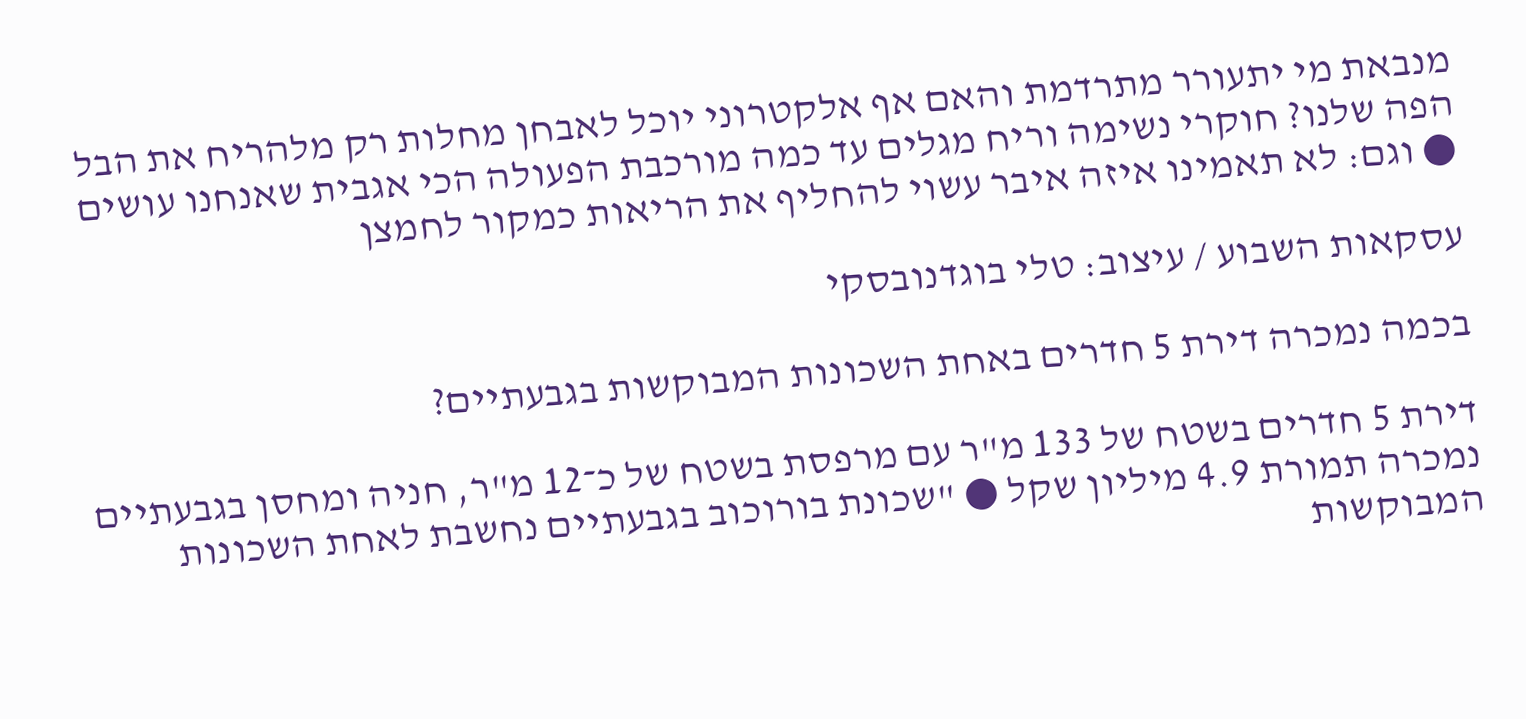מנבאת מי יתעורר מתרדמת והאם אף אלקטרוני יוכל לאבחן מחלות רק מלהריח את הבל הפה שלנו? חוקרי נשימה וריח מגלים עד כמה מורכבת הפעולה הכי אגבית שאנחנו עושים ● וגם: לא תאמינו איזה איבר עשוי להחליף את הריאות כמקור לחמצן

עסקאות השבוע / עיצוב: טלי בוגדנובסקי

בכמה נמכרה דירת 5 חדרים באחת השכונות המבוקשות בגבעתיים?

דירת 5 חדרים בשטח של 133 מ"ר עם מרפסת בשטח של כ־12 מ"ר, חניה ומחסן בגבעתיים נמכרה תמורת 4.9 מיליון שקל ● "שכונת בורוכוב בגבעתיים נחשבת לאחת השכונות המבוקשות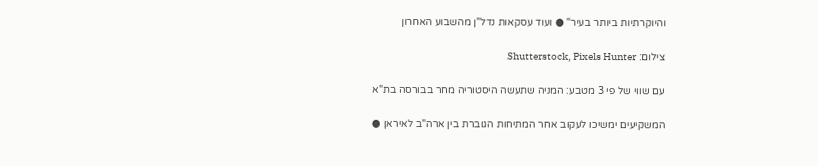והיוקרתיות ביותר בעיר" ● ועוד עסקאות נדל"ן מהשבוע האחרון

צילום: Shutterstock, Pixels Hunter

עם שווי של פי 3 מטבע: המניה שתעשה היסטוריה מחר בבורסה בת"א

המשקיעים ימשיכו לעקוב אחר המתיחות הגוברת בין ארה"ב לאיראן ●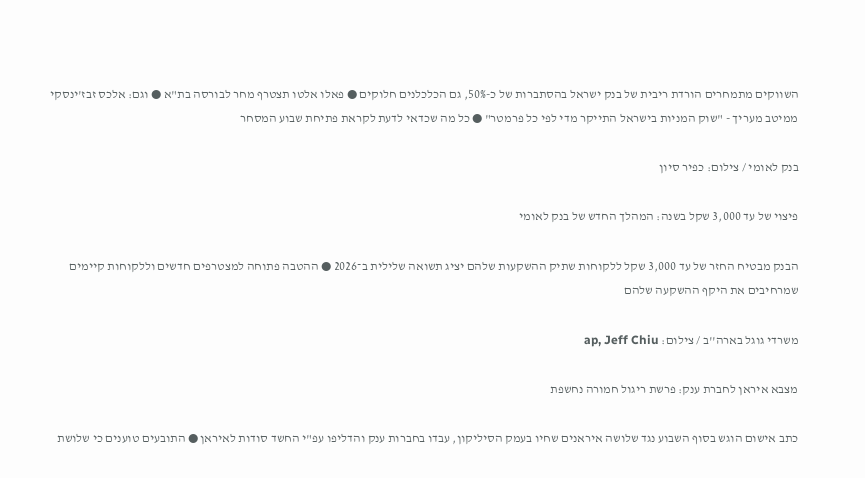השווקים מתמחרים הורדת ריבית של בנק ישראל בהסתברות של כ-50%, גם הכלכלנים חלוקים ● פאלו אלטו תצטרף מחר לבורסה בת"א ● וגם: אלכס זבז'ינסקי ממיטב מעריך - "שוק המניות בישראל התייקר מדי לפי כל פרמטר" ● כל מה שכדאי לדעת לקראת פתיחת שבוע המסחר

בנק לאומי / צילום: כפיר סיון

פיצוי של עד 3,000 שקל בשנה: המהלך החדש של בנק לאומי

הבנק מבטיח החזר של עד 3,000 שקל ללקוחות שתיק ההשקעות שלהם יציג תשואה שלילית ב־2026 ● ההטבה פתוחה למצטרפים חדשים וללקוחות קיימים שמרחיבים את היקף ההשקעה שלהם

משרדי גוגל בארה''ב / צילום: ap, Jeff Chiu

מצבא איראן לחברת ענק: פרשת ריגול חמורה נחשפת

כתב אישום הוגש בסוף השבוע נגד שלושה איראנים שחיו בעמק הסיליקון, עבדו בחברות ענק והדליפו עפ"י החשד סודות לאיראן ● התובעים טוענים כי שלושת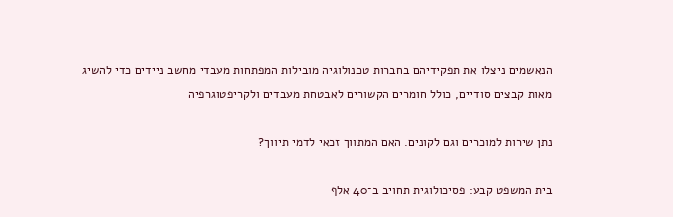הנאשמים ניצלו את תפקידיהם בחברות טכנולוגיה מובילות המפתחות מעבדי מחשב ניידים כדי להשיג מאות קבצים סודיים, כולל חומרים הקשורים לאבטחת מעבדים ולקריפטוגרפיה

נתן שירות למוכרים וגם לקונים. האם המתווך זכאי לדמי תיווך?

בית המשפט קבע: פסיכולוגית תחויב ב־40 אלף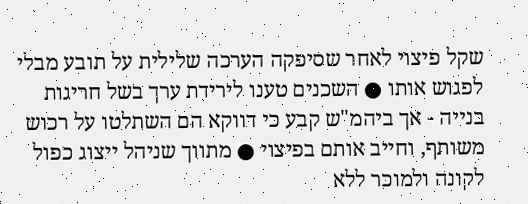שקל פיצוי לאחר שסיפקה הערכה שלילית על תובע מבלי לפגוש אותו ● השכנים טענו לירידת ערך בשל חריגות בנייה - אך ביהמ"ש קבע כי דווקא הם השתלטו על רכוש משותף, וחייב אותם בפיצוי ● מתווך שניהל ייצוג כפול לקונה ולמוכר ללא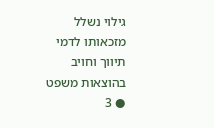גילוי נשלל מזכאותו לדמי תיווך וחויב בהוצאות משפט ● 3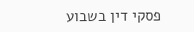פסקי דין בשבוע